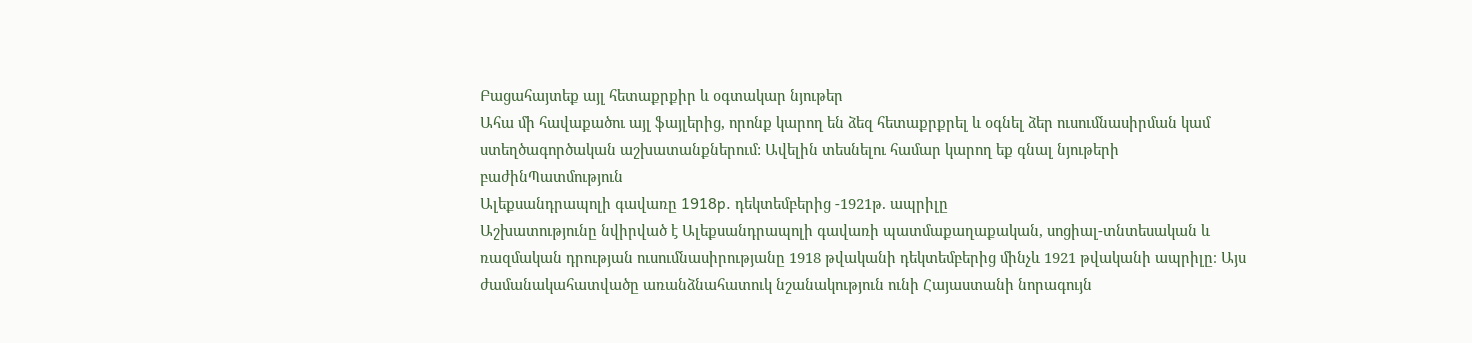Բացահայտեք այլ հետաքրքիր և օգտակար նյութեր
Ահա մի հավաքածու այլ ֆայլերից, որոնք կարող են ձեզ հետաքրքրել և օգնել ձեր ուսումնասիրման կամ ստեղծագործական աշխատանքներում: Ավելին տեսնելու համար կարող եք գնալ նյութերի բաժինՊատմություն
Ալեքսանդրապոլի գավառը 1918p. դեկտեմբերից -1921թ. ապրիլը
Աշխատությունը նվիրված է Ալեքսանդրապոլի գավառի պատմաքաղաքական, սոցիալ-տնտեսական և ռազմական դրության ուսումնասիրությանը 1918 թվականի դեկտեմբերից մինչև 1921 թվականի ապրիլը։ Այս ժամանակահատվածը առանձնահատուկ նշանակություն ունի Հայաստանի նորագույն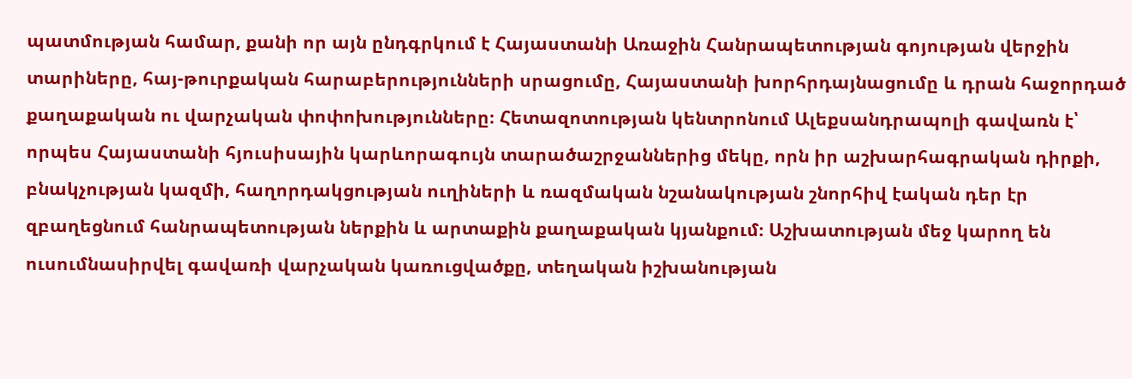պատմության համար, քանի որ այն ընդգրկում է Հայաստանի Առաջին Հանրապետության գոյության վերջին տարիները, հայ-թուրքական հարաբերությունների սրացումը, Հայաստանի խորհրդայնացումը և դրան հաջորդած քաղաքական ու վարչական փոփոխությունները։ Հետազոտության կենտրոնում Ալեքսանդրապոլի գավառն է՝ որպես Հայաստանի հյուսիսային կարևորագույն տարածաշրջաններից մեկը, որն իր աշխարհագրական դիրքի, բնակչության կազմի, հաղորդակցության ուղիների և ռազմական նշանակության շնորհիվ էական դեր էր զբաղեցնում հանրապետության ներքին և արտաքին քաղաքական կյանքում։ Աշխատության մեջ կարող են ուսումնասիրվել գավառի վարչական կառուցվածքը, տեղական իշխանության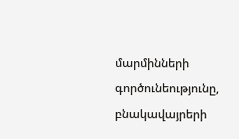մարմինների գործունեությունը, բնակավայրերի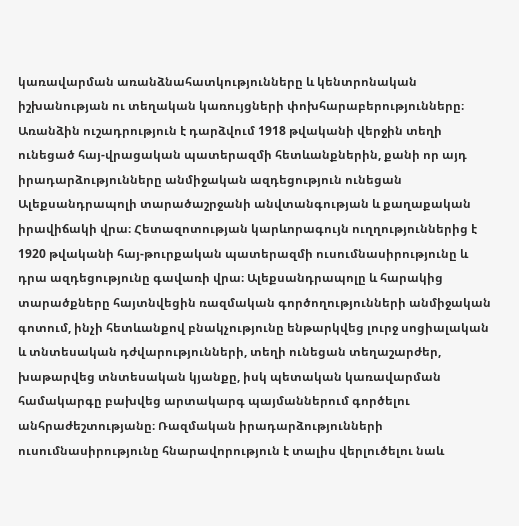կառավարման առանձնահատկությունները և կենտրոնական իշխանության ու տեղական կառույցների փոխհարաբերությունները։ Առանձին ուշադրություն է դարձվում 1918 թվականի վերջին տեղի ունեցած հայ-վրացական պատերազմի հետևանքներին, քանի որ այդ իրադարձությունները անմիջական ազդեցություն ունեցան Ալեքսանդրապոլի տարածաշրջանի անվտանգության և քաղաքական իրավիճակի վրա։ Հետազոտության կարևորագույն ուղղություններից է 1920 թվականի հայ-թուրքական պատերազմի ուսումնասիրությունը և դրա ազդեցությունը գավառի վրա։ Ալեքսանդրապոլը և հարակից տարածքները հայտնվեցին ռազմական գործողությունների անմիջական գոտում, ինչի հետևանքով բնակչությունը ենթարկվեց լուրջ սոցիալական և տնտեսական դժվարությունների, տեղի ունեցան տեղաշարժեր, խաթարվեց տնտեսական կյանքը, իսկ պետական կառավարման համակարգը բախվեց արտակարգ պայմաններում գործելու անհրաժեշտությանը։ Ռազմական իրադարձությունների ուսումնասիրությունը հնարավորություն է տալիս վերլուծելու նաև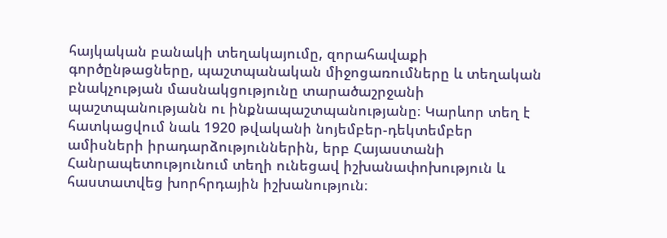հայկական բանակի տեղակայումը, զորահավաքի գործընթացները, պաշտպանական միջոցառումները և տեղական բնակչության մասնակցությունը տարածաշրջանի պաշտպանությանն ու ինքնապաշտպանությանը։ Կարևոր տեղ է հատկացվում նաև 1920 թվականի նոյեմբեր-դեկտեմբեր ամիսների իրադարձություններին, երբ Հայաստանի Հանրապետությունում տեղի ունեցավ իշխանափոխություն և հաստատվեց խորհրդային իշխանություն։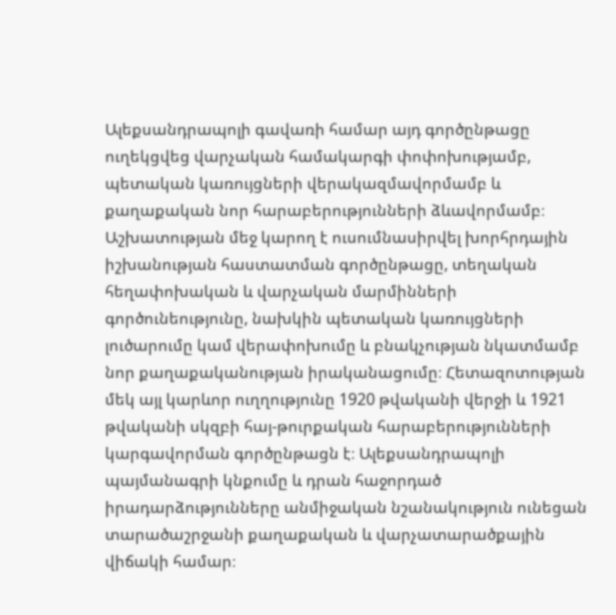Ալեքսանդրապոլի գավառի համար այդ գործընթացը ուղեկցվեց վարչական համակարգի փոփոխությամբ, պետական կառույցների վերակազմավորմամբ և քաղաքական նոր հարաբերությունների ձևավորմամբ։ Աշխատության մեջ կարող է ուսումնասիրվել խորհրդային իշխանության հաստատման գործընթացը, տեղական հեղափոխական և վարչական մարմինների գործունեությունը, նախկին պետական կառույցների լուծարումը կամ վերափոխումը և բնակչության նկատմամբ նոր քաղաքականության իրականացումը։ Հետազոտության մեկ այլ կարևոր ուղղությունը 1920 թվականի վերջի և 1921 թվականի սկզբի հայ-թուրքական հարաբերությունների կարգավորման գործընթացն է։ Ալեքսանդրապոլի պայմանագրի կնքումը և դրան հաջորդած իրադարձությունները անմիջական նշանակություն ունեցան տարածաշրջանի քաղաքական և վարչատարածքային վիճակի համար։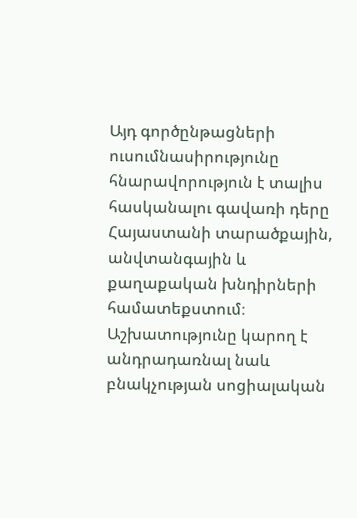Այդ գործընթացների ուսումնասիրությունը հնարավորություն է տալիս հասկանալու գավառի դերը Հայաստանի տարածքային, անվտանգային և քաղաքական խնդիրների համատեքստում։ Աշխատությունը կարող է անդրադառնալ նաև բնակչության սոցիալական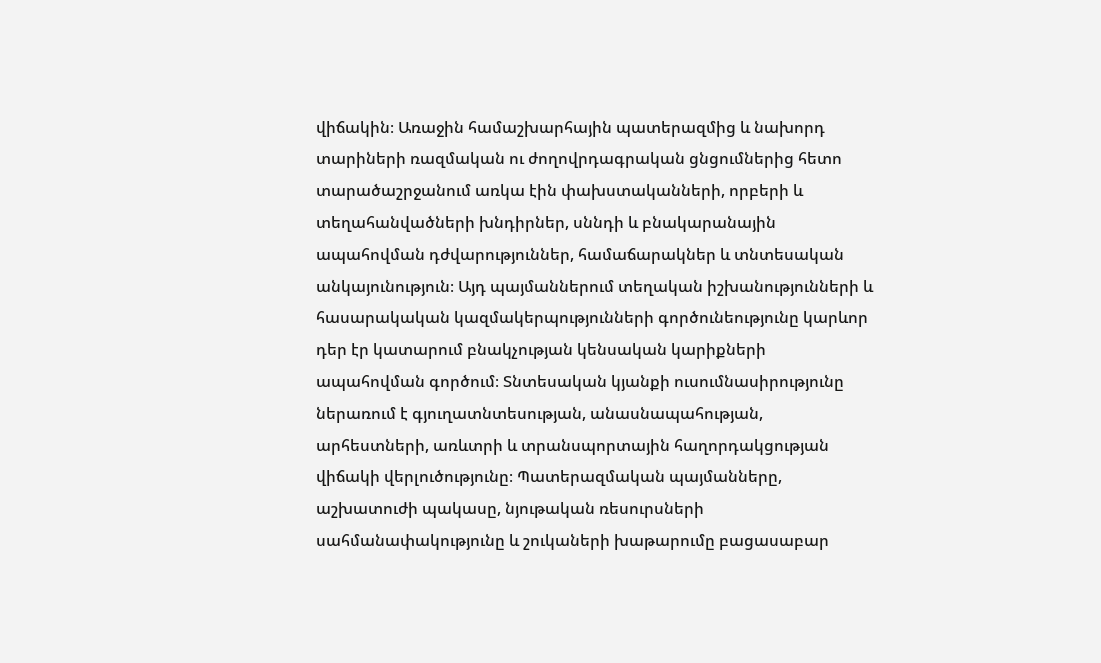վիճակին։ Առաջին համաշխարհային պատերազմից և նախորդ տարիների ռազմական ու ժողովրդագրական ցնցումներից հետո տարածաշրջանում առկա էին փախստականների, որբերի և տեղահանվածների խնդիրներ, սննդի և բնակարանային ապահովման դժվարություններ, համաճարակներ և տնտեսական անկայունություն։ Այդ պայմաններում տեղական իշխանությունների և հասարակական կազմակերպությունների գործունեությունը կարևոր դեր էր կատարում բնակչության կենսական կարիքների ապահովման գործում։ Տնտեսական կյանքի ուսումնասիրությունը ներառում է գյուղատնտեսության, անասնապահության, արհեստների, առևտրի և տրանսպորտային հաղորդակցության վիճակի վերլուծությունը։ Պատերազմական պայմանները, աշխատուժի պակասը, նյութական ռեսուրսների սահմանափակությունը և շուկաների խաթարումը բացասաբար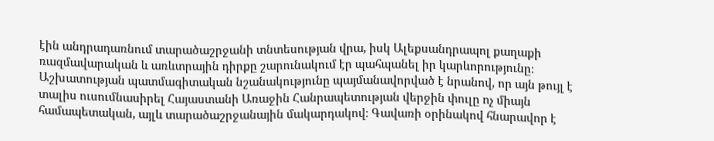էին անդրադառնում տարածաշրջանի տնտեսության վրա, իսկ Ալեքսանդրապոլ քաղաքի ռազմավարական և առևտրային դիրքը շարունակում էր պահպանել իր կարևորությունը։ Աշխատության պատմագիտական նշանակությունը պայմանավորված է նրանով, որ այն թույլ է տալիս ուսումնասիրել Հայաստանի Առաջին Հանրապետության վերջին փուլը ոչ միայն համապետական, այլև տարածաշրջանային մակարդակով։ Գավառի օրինակով հնարավոր է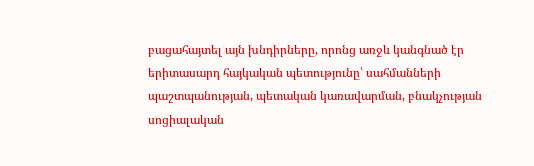բացահայտել այն խնդիրները, որոնց առջև կանգնած էր երիտասարդ հայկական պետությունը՝ սահմանների պաշտպանության, պետական կառավարման, բնակչության սոցիալական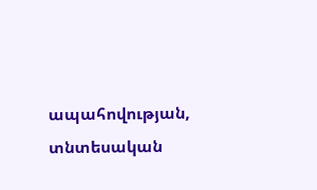ապահովության, տնտեսական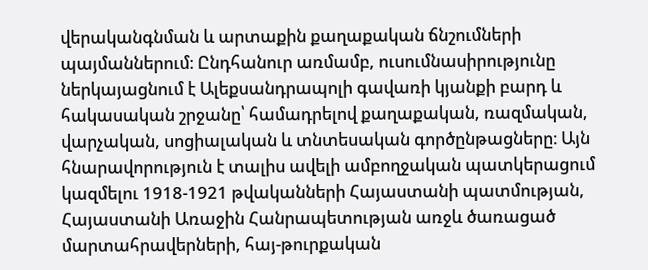վերականգնման և արտաքին քաղաքական ճնշումների պայմաններում։ Ընդհանուր առմամբ, ուսումնասիրությունը ներկայացնում է Ալեքսանդրապոլի գավառի կյանքի բարդ և հակասական շրջանը՝ համադրելով քաղաքական, ռազմական, վարչական, սոցիալական և տնտեսական գործընթացները։ Այն հնարավորություն է տալիս ավելի ամբողջական պատկերացում կազմելու 1918-1921 թվականների Հայաստանի պատմության, Հայաստանի Առաջին Հանրապետության առջև ծառացած մարտահրավերների, հայ-թուրքական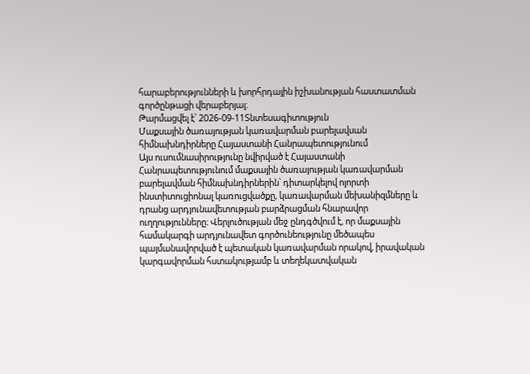հարաբերությունների և խորհրդային իշխանության հաստատման գործընթացի վերաբերյալ։
Թարմացվել է՝ 2026-09-11Տնտեսագիտություն
Մաքսային ծառայության կառավարման բարելավսան հիմնախնդիրները Հայաստանի Հանրապետությունում
Այս ուսումնասիրությունը նվիրված է Հայաստանի Հանրապետությունում մաքսային ծառայության կառավարման բարելավման հիմնախնդիրներին՝ դիտարկելով ոլորտի ինստիտուցիոնալ կառուցվածքը, կառավարման մեխանիզմները և դրանց արդյունավետության բարձրացման հնարավոր ուղղությունները։ Վերլուծության մեջ ընդգծվում է, որ մաքսային համակարգի արդյունավետ գործունեությունը մեծապես պայմանավորված է պետական կառավարման որակով, իրավական կարգավորման հստակությամբ և տեղեկատվական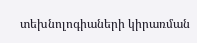տեխնոլոգիաների կիրառման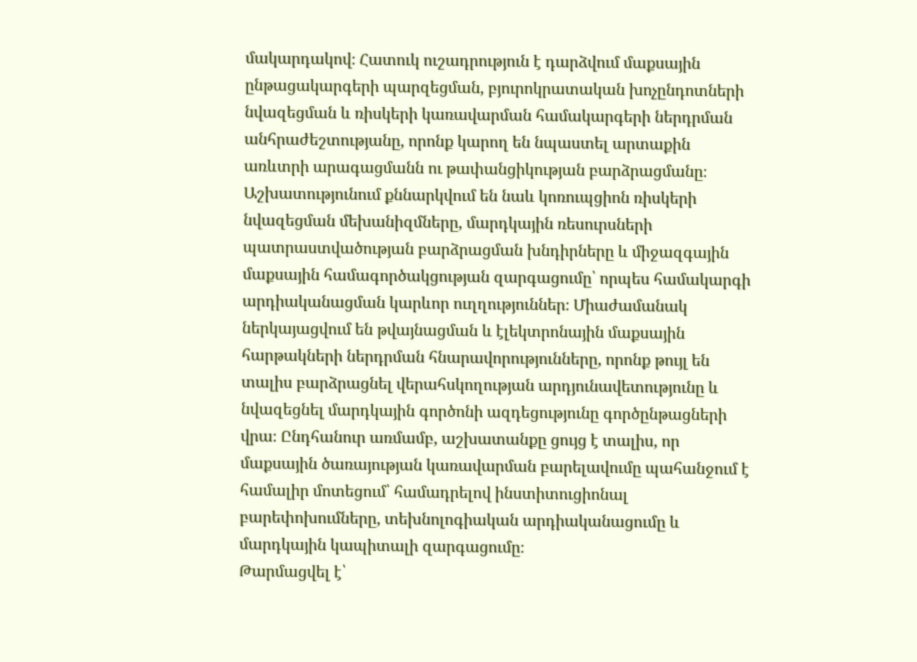մակարդակով։ Հատուկ ուշադրություն է դարձվում մաքսային ընթացակարգերի պարզեցման, բյուրոկրատական խոչընդոտների նվազեցման և ռիսկերի կառավարման համակարգերի ներդրման անհրաժեշտությանը, որոնք կարող են նպաստել արտաքին առևտրի արագացմանն ու թափանցիկության բարձրացմանը։ Աշխատությունում քննարկվում են նաև կոռուպցիոն ռիսկերի նվազեցման մեխանիզմները, մարդկային ռեսուրսների պատրաստվածության բարձրացման խնդիրները և միջազգային մաքսային համագործակցության զարգացումը՝ որպես համակարգի արդիականացման կարևոր ուղղություններ։ Միաժամանակ ներկայացվում են թվայնացման և էլեկտրոնային մաքսային հարթակների ներդրման հնարավորությունները, որոնք թույլ են տալիս բարձրացնել վերահսկողության արդյունավետությունը և նվազեցնել մարդկային գործոնի ազդեցությունը գործընթացների վրա։ Ընդհանուր առմամբ, աշխատանքը ցույց է տալիս, որ մաքսային ծառայության կառավարման բարելավումը պահանջում է համալիր մոտեցում՝ համադրելով ինստիտուցիոնալ բարեփոխումները, տեխնոլոգիական արդիականացումը և մարդկային կապիտալի զարգացումը։
Թարմացվել է՝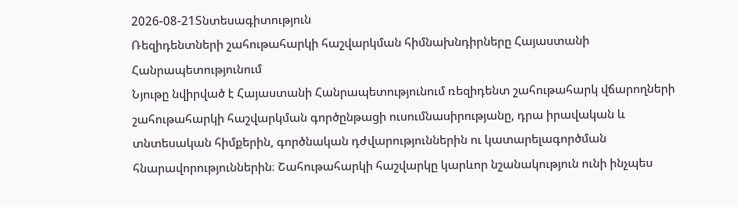2026-08-21Տնտեսագիտություն
Ռեզիդենտների շահութահարկի հաշվարկման հիմնախնդիրները Հայաստանի Հանրապետությունում
Նյութը նվիրված է Հայաստանի Հանրապետությունում ռեզիդենտ շահութահարկ վճարողների շահութահարկի հաշվարկման գործընթացի ուսումնասիրությանը, դրա իրավական և տնտեսական հիմքերին, գործնական դժվարություններին ու կատարելագործման հնարավորություններին։ Շահութահարկի հաշվարկը կարևոր նշանակություն ունի ինչպես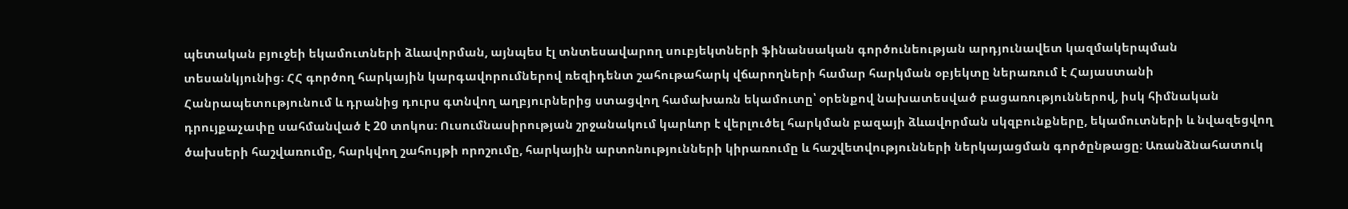պետական բյուջեի եկամուտների ձևավորման, այնպես էլ տնտեսավարող սուբյեկտների ֆինանսական գործունեության արդյունավետ կազմակերպման տեսանկյունից։ ՀՀ գործող հարկային կարգավորումներով ռեզիդենտ շահութահարկ վճարողների համար հարկման օբյեկտը ներառում է Հայաստանի Հանրապետությունում և դրանից դուրս գտնվող աղբյուրներից ստացվող համախառն եկամուտը՝ օրենքով նախատեսված բացառություններով, իսկ հիմնական դրույքաչափը սահմանված է 20 տոկոս։ Ուսումնասիրության շրջանակում կարևոր է վերլուծել հարկման բազայի ձևավորման սկզբունքները, եկամուտների և նվազեցվող ծախսերի հաշվառումը, հարկվող շահույթի որոշումը, հարկային արտոնությունների կիրառումը և հաշվետվությունների ներկայացման գործընթացը։ Առանձնահատուկ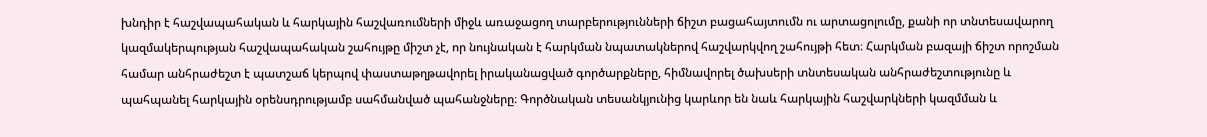խնդիր է հաշվապահական և հարկային հաշվառումների միջև առաջացող տարբերությունների ճիշտ բացահայտումն ու արտացոլումը, քանի որ տնտեսավարող կազմակերպության հաշվապահական շահույթը միշտ չէ, որ նույնական է հարկման նպատակներով հաշվարկվող շահույթի հետ։ Հարկման բազայի ճիշտ որոշման համար անհրաժեշտ է պատշաճ կերպով փաստաթղթավորել իրականացված գործարքները, հիմնավորել ծախսերի տնտեսական անհրաժեշտությունը և պահպանել հարկային օրենսդրությամբ սահմանված պահանջները։ Գործնական տեսանկյունից կարևոր են նաև հարկային հաշվարկների կազմման և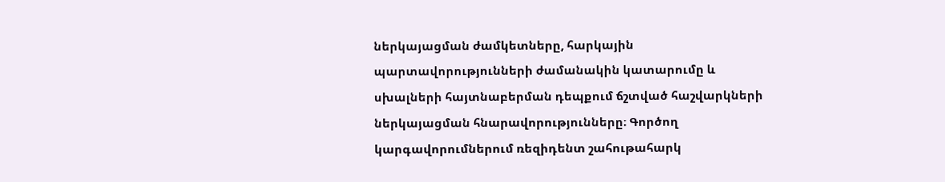ներկայացման ժամկետները, հարկային պարտավորությունների ժամանակին կատարումը և սխալների հայտնաբերման դեպքում ճշտված հաշվարկների ներկայացման հնարավորությունները։ Գործող կարգավորումներում ռեզիդենտ շահութահարկ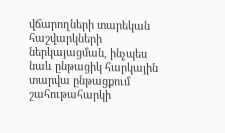վճարողների տարեկան հաշվարկների ներկայացման, ինչպես նաև ընթացիկ հարկային տարվա ընթացքում շահութահարկի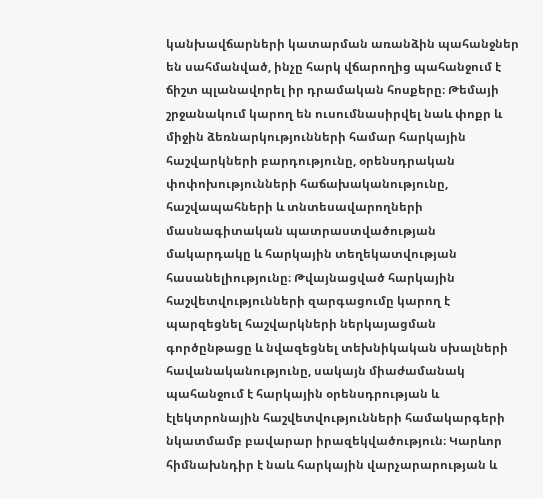կանխավճարների կատարման առանձին պահանջներ են սահմանված, ինչը հարկ վճարողից պահանջում է ճիշտ պլանավորել իր դրամական հոսքերը։ Թեմայի շրջանակում կարող են ուսումնասիրվել նաև փոքր և միջին ձեռնարկությունների համար հարկային հաշվարկների բարդությունը, օրենսդրական փոփոխությունների հաճախականությունը, հաշվապահների և տնտեսավարողների մասնագիտական պատրաստվածության մակարդակը և հարկային տեղեկատվության հասանելիությունը։ Թվայնացված հարկային հաշվետվությունների զարգացումը կարող է պարզեցնել հաշվարկների ներկայացման գործընթացը և նվազեցնել տեխնիկական սխալների հավանականությունը, սակայն միաժամանակ պահանջում է հարկային օրենսդրության և էլեկտրոնային հաշվետվությունների համակարգերի նկատմամբ բավարար իրազեկվածություն։ Կարևոր հիմնախնդիր է նաև հարկային վարչարարության և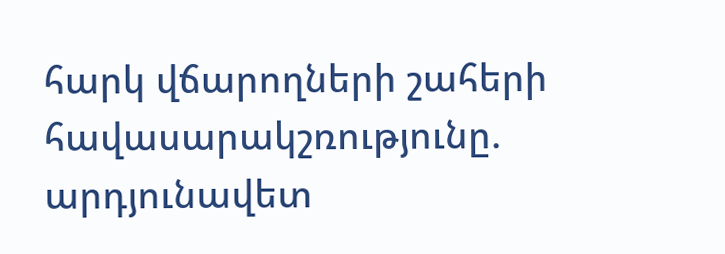հարկ վճարողների շահերի հավասարակշռությունը. արդյունավետ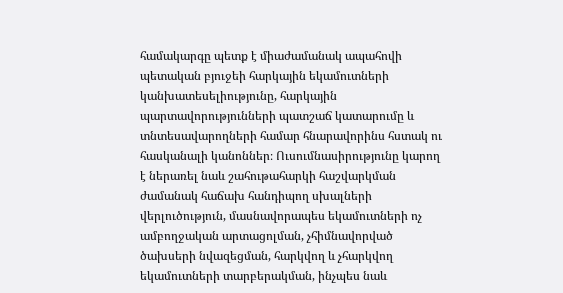համակարգը պետք է միաժամանակ ապահովի պետական բյուջեի հարկային եկամուտների կանխատեսելիությունը, հարկային պարտավորությունների պատշաճ կատարումը և տնտեսավարողների համար հնարավորինս հստակ ու հասկանալի կանոններ։ Ուսումնասիրությունը կարող է ներառել նաև շահութահարկի հաշվարկման ժամանակ հաճախ հանդիպող սխալների վերլուծություն, մասնավորապես եկամուտների ոչ ամբողջական արտացոլման, չհիմնավորված ծախսերի նվազեցման, հարկվող և չհարկվող եկամուտների տարբերակման, ինչպես նաև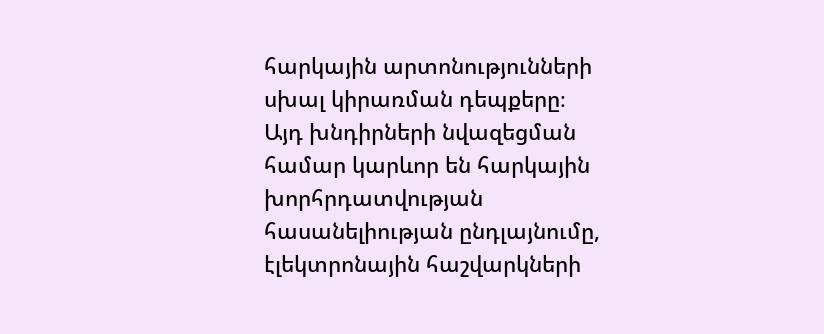հարկային արտոնությունների սխալ կիրառման դեպքերը։ Այդ խնդիրների նվազեցման համար կարևոր են հարկային խորհրդատվության հասանելիության ընդլայնումը, էլեկտրոնային հաշվարկների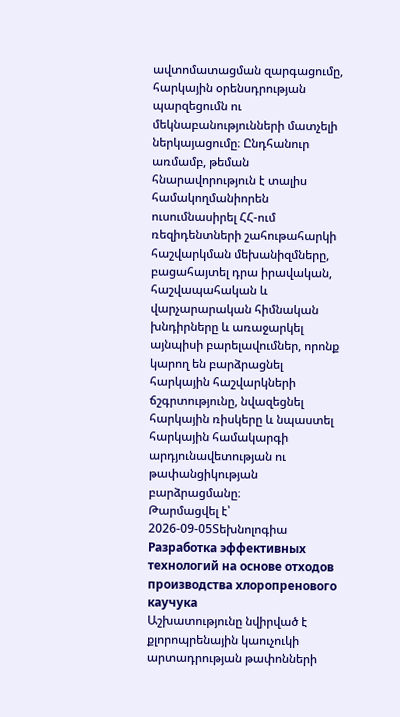ավտոմատացման զարգացումը, հարկային օրենսդրության պարզեցումն ու մեկնաբանությունների մատչելի ներկայացումը։ Ընդհանուր առմամբ, թեման հնարավորություն է տալիս համակողմանիորեն ուսումնասիրել ՀՀ-ում ռեզիդենտների շահութահարկի հաշվարկման մեխանիզմները, բացահայտել դրա իրավական, հաշվապահական և վարչարարական հիմնական խնդիրները և առաջարկել այնպիսի բարելավումներ, որոնք կարող են բարձրացնել հարկային հաշվարկների ճշգրտությունը, նվազեցնել հարկային ռիսկերը և նպաստել հարկային համակարգի արդյունավետության ու թափանցիկության բարձրացմանը։
Թարմացվել է՝ 2026-09-05Տեխնոլոգիա
Разработка эффективных технологий на основе отходов производства хлоропренового каучука
Աշխատությունը նվիրված է քլորոպրենային կաուչուկի արտադրության թափոնների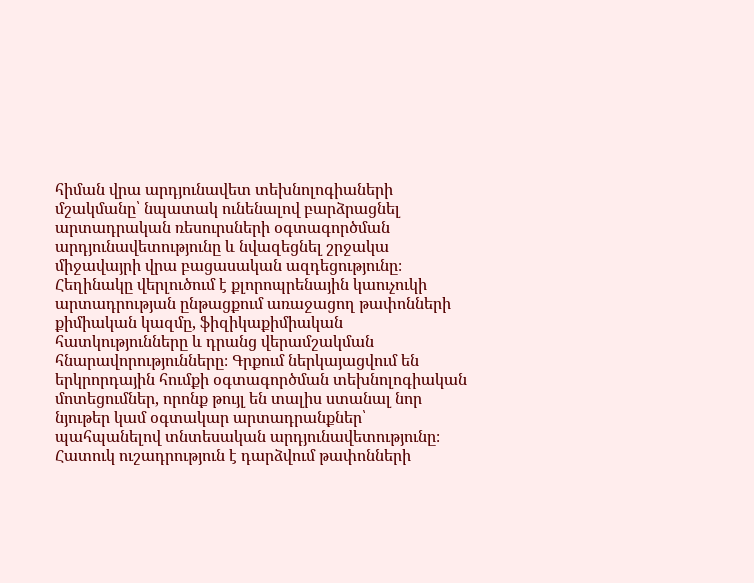հիման վրա արդյունավետ տեխնոլոգիաների մշակմանը՝ նպատակ ունենալով բարձրացնել արտադրական ռեսուրսների օգտագործման արդյունավետությունը և նվազեցնել շրջակա միջավայրի վրա բացասական ազդեցությունը։ Հեղինակը վերլուծում է քլորոպրենային կաուչուկի արտադրության ընթացքում առաջացող թափոնների քիմիական կազմը, ֆիզիկաքիմիական հատկությունները և դրանց վերամշակման հնարավորությունները։ Գրքում ներկայացվում են երկրորդային հումքի օգտագործման տեխնոլոգիական մոտեցումներ, որոնք թույլ են տալիս ստանալ նոր նյութեր կամ օգտակար արտադրանքներ՝ պահպանելով տնտեսական արդյունավետությունը։ Հատուկ ուշադրություն է դարձվում թափոնների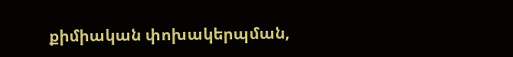քիմիական փոխակերպման,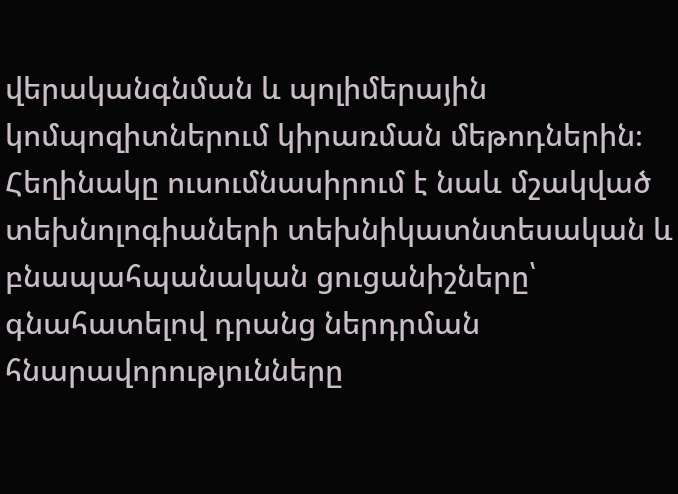վերականգնման և պոլիմերային կոմպոզիտներում կիրառման մեթոդներին։ Հեղինակը ուսումնասիրում է նաև մշակված տեխնոլոգիաների տեխնիկատնտեսական և բնապահպանական ցուցանիշները՝ գնահատելով դրանց ներդրման հնարավորությունները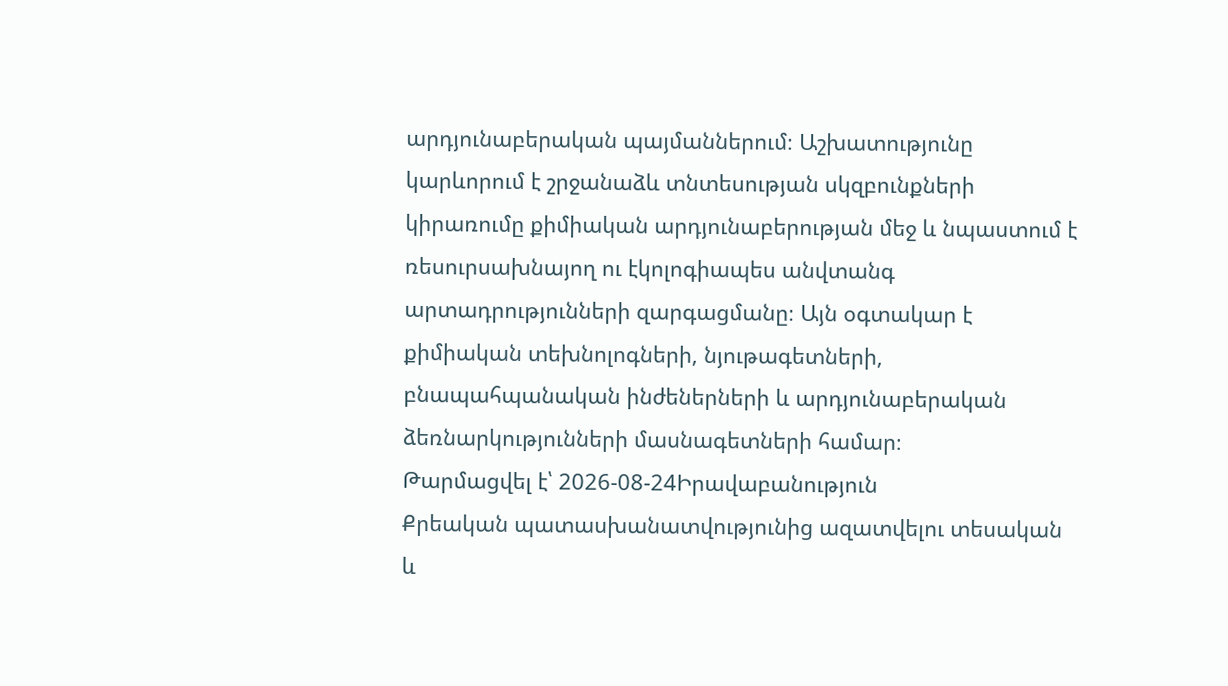արդյունաբերական պայմաններում։ Աշխատությունը կարևորում է շրջանաձև տնտեսության սկզբունքների կիրառումը քիմիական արդյունաբերության մեջ և նպաստում է ռեսուրսախնայող ու էկոլոգիապես անվտանգ արտադրությունների զարգացմանը։ Այն օգտակար է քիմիական տեխնոլոգների, նյութագետների, բնապահպանական ինժեներների և արդյունաբերական ձեռնարկությունների մասնագետների համար։
Թարմացվել է՝ 2026-08-24Իրավաբանություն
Քրեական պատասխանատվությունից ազատվելու տեսական և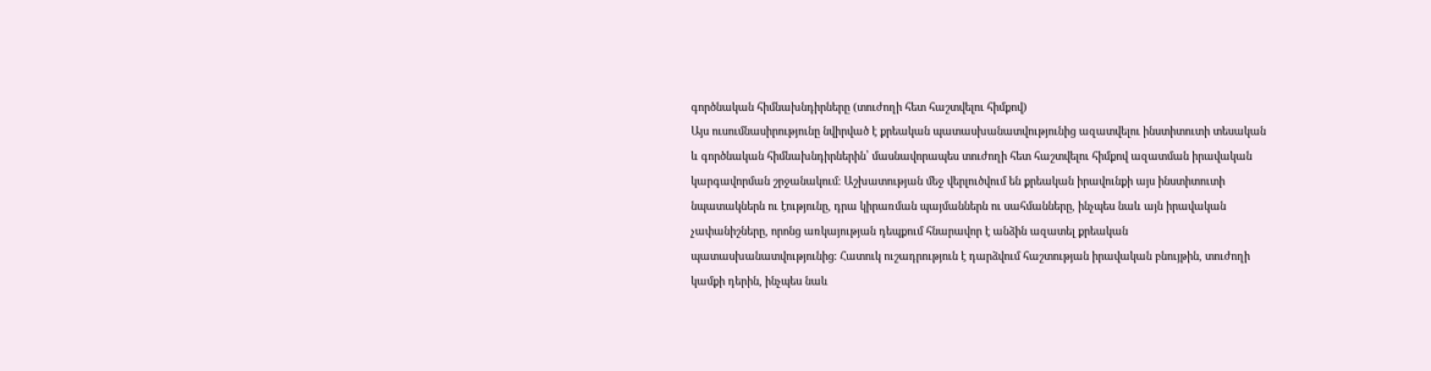գործնական հիմնախնդիրները (տուժողի հետ հաշտվելու հիմքով)
Այս ուսումնասիրությունը նվիրված է քրեական պատասխանատվությունից ազատվելու ինստիտուտի տեսական և գործնական հիմնախնդիրներին՝ մասնավորապես տուժողի հետ հաշտվելու հիմքով ազատման իրավական կարգավորման շրջանակում։ Աշխատության մեջ վերլուծվում են քրեական իրավունքի այս ինստիտուտի նպատակներն ու էությունը, դրա կիրառման պայմաններն ու սահմանները, ինչպես նաև այն իրավական չափանիշները, որոնց առկայության դեպքում հնարավոր է անձին ազատել քրեական պատասխանատվությունից։ Հատուկ ուշադրություն է դարձվում հաշտության իրավական բնույթին, տուժողի կամքի դերին, ինչպես նաև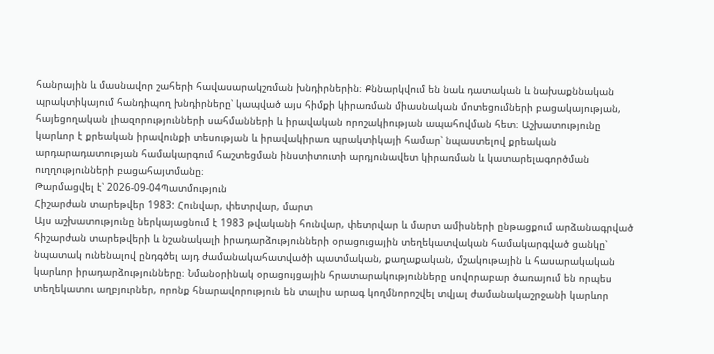հանրային և մասնավոր շահերի հավասարակշռման խնդիրներին։ Քննարկվում են նաև դատական և նախաքննական պրակտիկայում հանդիպող խնդիրները՝ կապված այս հիմքի կիրառման միասնական մոտեցումների բացակայության, հայեցողական լիազորությունների սահմանների և իրավական որոշակիության ապահովման հետ։ Աշխատությունը կարևոր է քրեական իրավունքի տեսության և իրավակիրառ պրակտիկայի համար՝ նպաստելով քրեական արդարադատության համակարգում հաշտեցման ինստիտուտի արդյունավետ կիրառման և կատարելագործման ուղղությունների բացահայտմանը։
Թարմացվել է՝ 2026-09-04Պատմություն
Հիշարժան տարեթվեր 1983: Հունվար, փետրվար, մարտ
Այս աշխատությունը ներկայացնում է 1983 թվականի հունվար, փետրվար և մարտ ամիսների ընթացքում արձանագրված հիշարժան տարեթվերի և նշանակալի իրադարձությունների օրացուցային տեղեկատվական համակարգված ցանկը՝ նպատակ ունենալով ընդգծել այդ ժամանակահատվածի պատմական, քաղաքական, մշակութային և հասարակական կարևոր իրադարձությունները։ Նմանօրինակ օրացույցային հրատարակությունները սովորաբար ծառայում են որպես տեղեկատու աղբյուրներ, որոնք հնարավորություն են տալիս արագ կողմնորոշվել տվյալ ժամանակաշրջանի կարևոր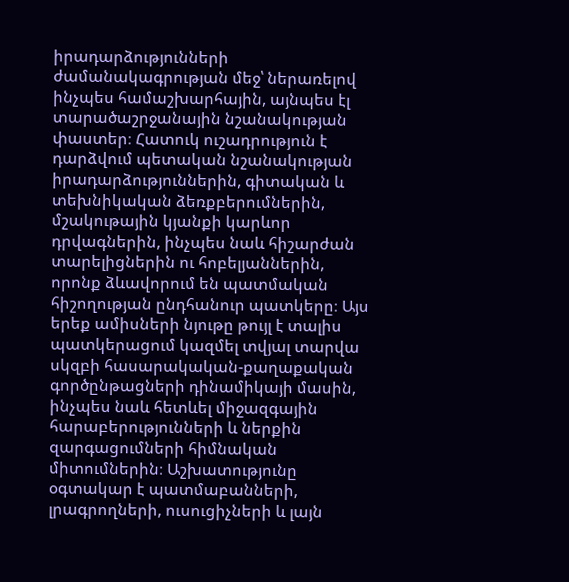իրադարձությունների ժամանակագրության մեջ՝ ներառելով ինչպես համաշխարհային, այնպես էլ տարածաշրջանային նշանակության փաստեր։ Հատուկ ուշադրություն է դարձվում պետական նշանակության իրադարձություններին, գիտական և տեխնիկական ձեռքբերումներին, մշակութային կյանքի կարևոր դրվագներին, ինչպես նաև հիշարժան տարելիցներին ու հոբելյաններին, որոնք ձևավորում են պատմական հիշողության ընդհանուր պատկերը։ Այս երեք ամիսների նյութը թույլ է տալիս պատկերացում կազմել տվյալ տարվա սկզբի հասարակական-քաղաքական գործընթացների դինամիկայի մասին, ինչպես նաև հետևել միջազգային հարաբերությունների և ներքին զարգացումների հիմնական միտումներին։ Աշխատությունը օգտակար է պատմաբանների, լրագրողների, ուսուցիչների և լայն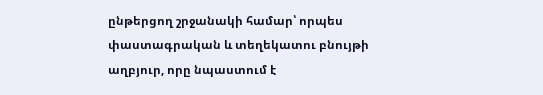ընթերցող շրջանակի համար՝ որպես փաստագրական և տեղեկատու բնույթի աղբյուր, որը նպաստում է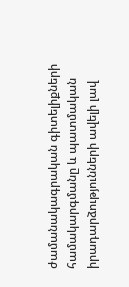ժամանակագրական գիտելիքների համակարգմանը և պատմական իրադարձությունների ավելի լավ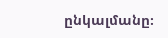ընկալմանը։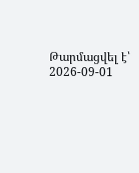Թարմացվել է՝ 2026-09-01